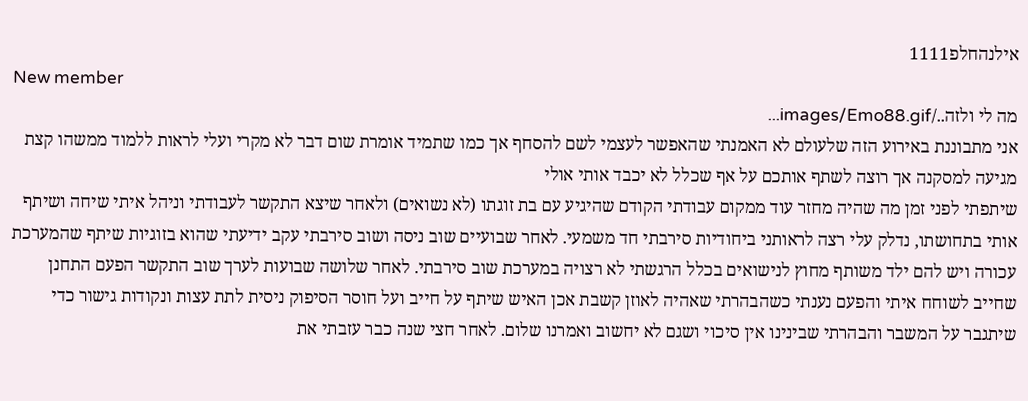אילנהחלפ1111
New member
מה לי ולזה../images/Emo88.gif...
אני מתבוננת באירוע הזה שלעולם לא האמנתי שהאפשר לעצמי לשם להסחף אך כמו שתמיד אומרת שום דבר לא מקרי ועלי לראות ללמוד ממשהו קצת מגיעה למסקנה אך רוצה לשתף אותכם על אף שכלל לא יכבד אותי אולי
שיתפתי לפני זמן מה שהיה מחזר עוד ממקום עבודתי הקודם שהיגיע עם בת זוגתו (לא נשואים) ולאחר שיצא התקשר לעבודתי וניהל איתי שיחה ושיתף אותי בתחושתו, נדלק עלי רצה לראותני ביחודיות סירבתי חד משמעי. לאחר שבועיים שוב ניסה ושוב סירבתי עקב ידיעתי שהוא בזוגיות שיתף שהמערכת עכורה ויש להם ילד משותף מחוץ לנישואים בכלל הרגשתי לא רצויה במערכת שוב סירבתי. לאחר שלושה שבועות לערך שוב התקשר הפעם התחנן שחייב לשוחח איתי והפעם נענתי כשהבהרתי שאהיה לאוזן קשבת אכן האיש שיתף על חייב ועל חוסר הסיפוק ניסית לתת עצות ונקודות גישור כדי שיתגבר על המשבר והבהרתי שבינינו אין סיכוי ושגם לא יחשוב ואמרנו שלום. לאחר חצי שנה כבר עזבתי את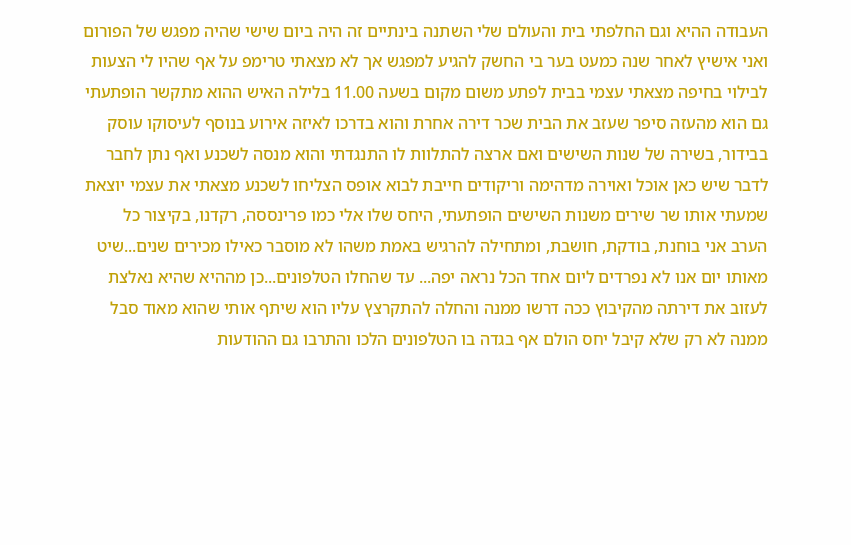העבודה ההיא וגם החלפתי בית והעולם שלי השתנה בינתיים זה היה ביום שישי שהיה מפגש של הפורום ואני אישיץ לאחר שנה כמעט בער בי החשק להגיע למפגש אך לא מצאתי טרימפ על אף שהיו לי הצעות לבילוי בחיפה מצאתי עצמי בבית לפתע משום מקום בשעה 11.00 בלילה האיש ההוא מתקשר הופתעתי גם הוא מהעזה סיפר שעזב את הבית שכר דירה אחרת והוא בדרכו לאיזה אירוע בנוסף לעיסוקו עוסק בבידור, בשירה של שנות השישים ואם ארצה להתלוות לו התנגדתי והוא מנסה לשכנע ואף נתן לחבר לדבר שיש כאן אוכל ואוירה מדהימה וריקודים חייבת לבוא אופס הצליחו לשכנע מצאתי את עצמי יוצאת שמעתי אותו שר שירים משנות השישים הופתעתי, היחס שלו אלי כמו פרינססה, רקדנו, בקיצור כל הערב אני בוחנת, בודקת, חושבת, ומתחילה להרגיש באמת משהו לא מוסבר כאילו מכירים שנים...שיט מאותו יום אנו לא נפרדים ליום אחד הכל נראה יפה... עד שהחלו הטלפונים...כן מההיא שהיא נאלצת לעזוב את דירתה מהקיבוץ ככה דרשו ממנה והחלה להתקרצץ עליו הוא שיתף אותי שהוא מאוד סבל ממנה לא רק שלא קיבל יחס הולם אף בגדה בו הטלפונים הלכו והתרבו גם ההודעות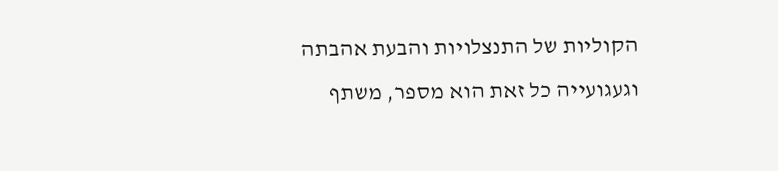הקוליות של התנצלויות והבעת אהבתה וגעגועייה כל זאת הוא מספר, משתף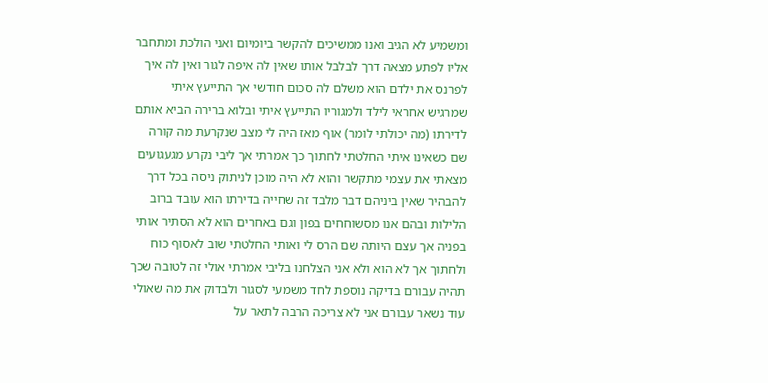ומשמיע לא הגיב ואנו ממשיכים להקשר ביומיום ואני הולכת ומתחבר אליו לפתע מצאה דרך לבלבל אותו שאין לה איפה לגור ואין לה איך לפרנס את ילדם הוא משלם לה סכום חודשי אך התייעץ איתי שמרגיש אחראי לילד ולמגוריו התייעץ איתי ובלוא ברירה הביא אותם לדירתו (מה יכולתי לומר) אוף מאז היה לי מצב שנקרעת מה קורה שם כשאינו איתי החלטתי לחתוך כך אמרתי אך ליבי נקרע מגעגועים מצאתי את עצמי מתקשר והוא לא היה מוכן לניתוק ניסה בכל דרך להבהיר שאין ביניהם דבר מלבד זה שחייה בדירתו הוא עובד ברוב הלילות ובהם אנו מסשוחחים בפון וגם באחרים הוא לא הסתיר אותי בפניה אך עצם היותה שם הרס לי ואותי החלטתי שוב לאסוף כוח ולחתוך אך לא הוא ולא אני הצלחנו בליבי אמרתי אולי זה לטובה שכך תהיה עבורם בדיקה נוספת לחד משמעי לסגור ולבדוק את מה שאולי עוד נשאר עבורם אני לא צריכה הרבה לתאר על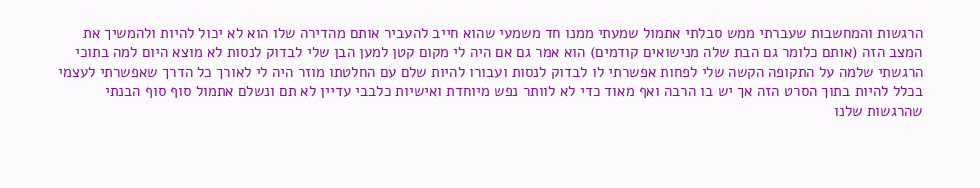הרגשות והמחשבות שעברתי ממש סבלתי אתמול שמעתי ממנו חד משמעי שהוא חייב להעביר אותם מהדירה שלו הוא לא יכול להיות ולהמשיך את המצב הזה (אותם כלומר גם הבת שלה מנישואים קודמים) הוא אמר גם אם היה לי מקום קטן למען הבן שלי לבדוק לנסות לא מוצא היום למה בתוכי הרגשתי שלמה על התקופה הקשה שלי לפחות אפשרתי לו לבדוק לנסות ועבורו להיות שלם עם החלטתו מוזר היה לי לאורך כל הדרך שאפשרתי לעצמי בכלל להיות בתוך הסרט הזה אך יש בו הרבה ואף מאוד כדי לא לוותר נפש מיוחדת ואישיות כלבבי עדיין לא תם ונשלם אתמול סוף סוף הבנתי שהרגשות שלנו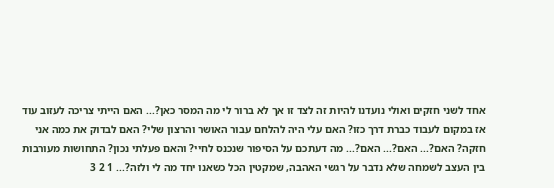אחד לשני חזקים ואולי נועדנו להיות זה לצד זו אך לא ברור לי מה המסר כאן?... האם הייתי צריכה לעזוב עוד אז במקום לעבוד כברת דרך כזו? האם עלי היה להלחם עבור האושר והרצון שלי? האם לבדוק את כמה אני חזקה? האם?... האם?... האם?... מה דעתכם על הסיפור שנכנס לחיי? והאם פעלתי נכון? התחושות מעורבות בין העצב לשמחה שלא נדבר על רגשי האהבה, שמקטין הכל כשאנו יחד מה לי ולזה?... 1 2 3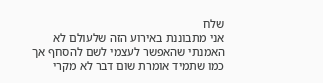שלח
אני מתבוננת באירוע הזה שלעולם לא האמנתי שהאפשר לעצמי לשם להסחף אך כמו שתמיד אומרת שום דבר לא מקרי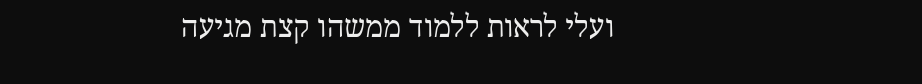ועלי לראות ללמוד ממשהו קצת מגיעה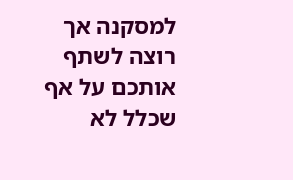למסקנה אך רוצה לשתף אותכם על אף שכלל לא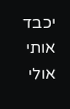יכבד אותי אולי